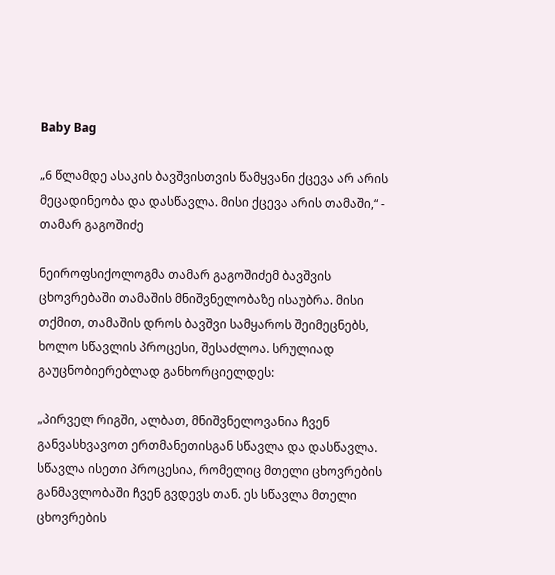Baby Bag

„6 წლამდე ასაკის ბავშვისთვის წამყვანი ქცევა არ არის მეცადინეობა და დასწავლა. მისი ქცევა არის თამაში,“ - თამარ გაგოშიძე

ნეიროფსიქოლოგმა თამარ გაგოშიძემ ბავშვის ცხოვრებაში თამაშის მნიშვნელობაზე ისაუბრა. მისი თქმით, თამაშის დროს ბავშვი სამყაროს შეიმეცნებს, ხოლო სწავლის პროცესი, შესაძლოა. სრულიად გაუცნობიერებლად განხორციელდეს:

„პირველ რიგში, ალბათ, მნიშვნელოვანია ჩვენ განვასხვავოთ ერთმანეთისგან სწავლა და დასწავლა. სწავლა ისეთი პროცესია, რომელიც მთელი ცხოვრების განმავლობაში ჩვენ გვდევს თან. ეს სწავლა მთელი ცხოვრების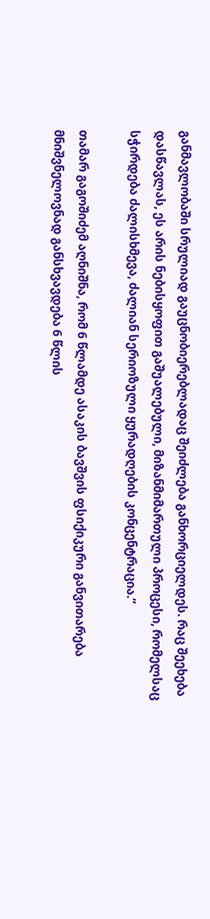განმავლობაში სრულიად გაუცნობიერებლადაც შეიძლება განხორციელდეს. რაც შეეხება დასწავლას, ეს არის ნებისყოფით გაშუალებული, მიზანმიმართული პროცესი, რომელსაც სჭირდება ძალისხმევა, ძალიან სერიოზული ყურადღების კონცენტრაცია.“

თამარ გაგოშიძემ აღნიშნა, რომ 6 წლამდე ასაკის ბავშვის ფსიქიკური განვითარება მნიშვნელოვნად განსხვავდება 6 წლის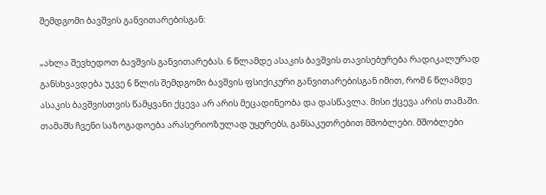შემდგომი ბავშვის განვითარებისგან:

„ახლა შევხედოთ ბავშვის განვითარებას. 6 წლამდე ასაკის ბავშვის თავისებურება რადიკალურად განსხვავდება უკვე 6 წლის შემდგომი ბავშვის ფსიქიკური განვითარებისგან იმით, რომ 6 წლამდე ასაკის ბავშვისთვის წამყვანი ქცევა არ არის მეცადინეობა და დასწავლა. მისი ქცევა არის თამაში. თამაშს ჩვენი საზოგადოება არასერიოზულად უყურებს, განსაკუთრებით მშობლები. მშობლები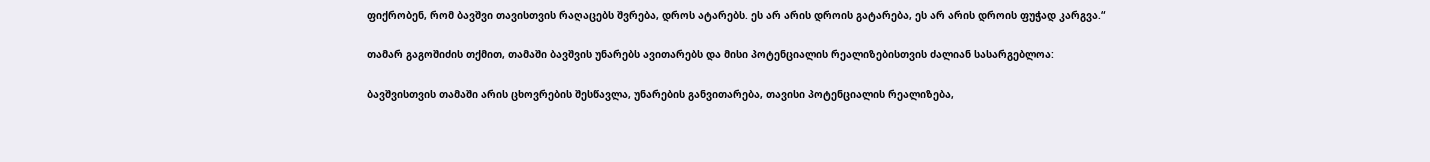ფიქრობენ, რომ ბავშვი თავისთვის რაღაცებს შვრება, დროს ატარებს. ეს არ არის დროის გატარება, ეს არ არის დროის ფუჭად კარგვა.“

თამარ გაგოშიძის თქმით, თამაში ბავშვის უნარებს ავითარებს და მისი პოტენციალის რეალიზებისთვის ძალიან სასარგებლოა:

ბავშვისთვის თამაში არის ცხოვრების შესწავლა, უნარების განვითარება, თავისი პოტენციალის რეალიზება,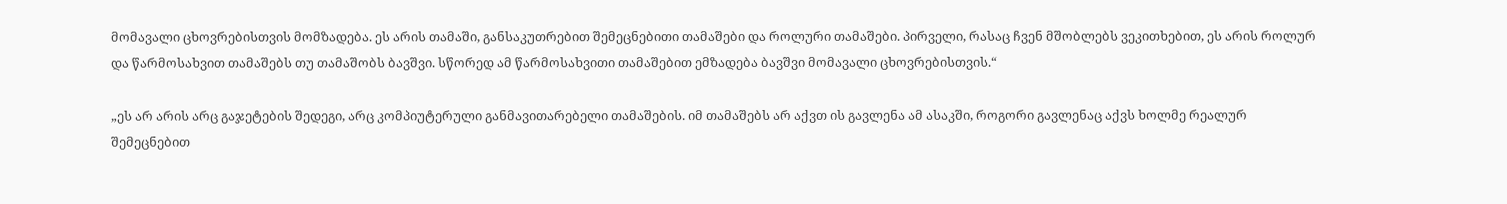მომავალი ცხოვრებისთვის მომზადება. ეს არის თამაში, განსაკუთრებით შემეცნებითი თამაშები და როლური თამაშები. პირველი, რასაც ჩვენ მშობლებს ვეკითხებით, ეს არის როლურ და წარმოსახვით თამაშებს თუ თამაშობს ბავშვი. სწორედ ამ წარმოსახვითი თამაშებით ემზადება ბავშვი მომავალი ცხოვრებისთვის.“

„ეს არ არის არც გაჯეტების შედეგი, არც კომპიუტერული განმავითარებელი თამაშების. იმ თამაშებს არ აქვთ ის გავლენა ამ ასაკში, როგორი გავლენაც აქვს ხოლმე რეალურ შემეცნებით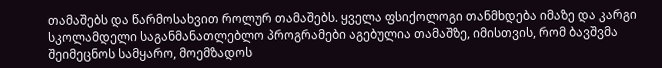თამაშებს და წარმოსახვით როლურ თამაშებს. ყველა ფსიქოლოგი თანმხდება იმაზე და კარგი სკოლამდელი საგანმანათლებლო პროგრამები აგებულია თამაშზე, იმისთვის, რომ ბავშვმა შეიმეცნოს სამყარო, მოემზადოს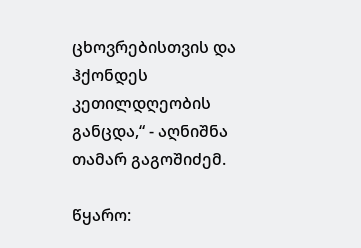ცხოვრებისთვის და ჰქონდეს კეთილდღეობის განცდა,“ - აღნიშნა თამარ გაგოშიძემ.

წყარო: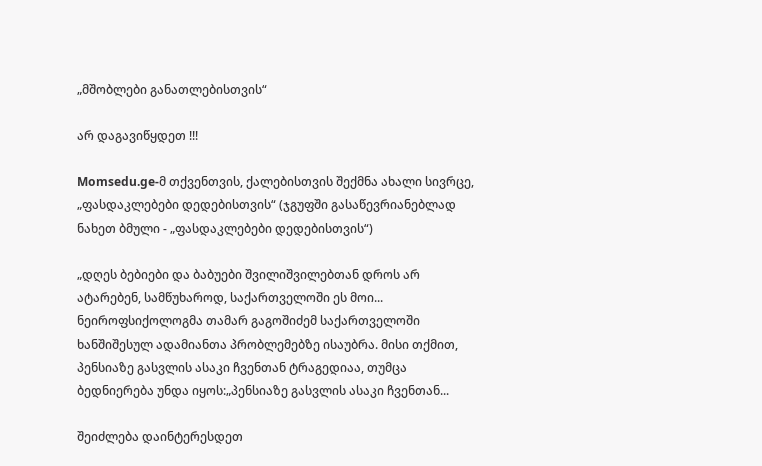„მშობლები განათლებისთვის“

არ დაგავიწყდეთ !!!

Momsedu.ge-მ თქვენთვის, ქალებისთვის შექმნა ახალი სივრცე, „ფასდაკლებები დედებისთვის“ (ჯგუფში გასაწევრიანებლად ნახეთ ბმული - „ფასდაკლებები დედებისთვის“)

„დღეს ბებიები და ბაბუები შვილიშვილებთან დროს არ ატარებენ, სამწუხაროდ, საქართველოში ეს მოი...
ნეიროფსიქოლოგმა თამარ გაგოშიძემ საქართველოში ხანშიშესულ ადამიანთა პრობლემებზე ისაუბრა. მისი თქმით, პენსიაზე გასვლის ასაკი ჩვენთან ტრაგედიაა, თუმცა ბედნიერება უნდა იყოს:„პენსიაზე გასვლის ასაკი ჩვენთან...

შეიძლება დაინტერესდეთ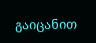გაიცანით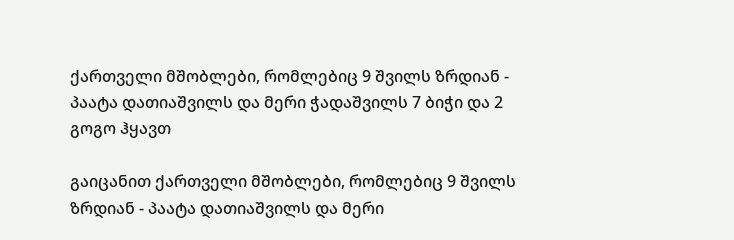ქართველი მშობლები, რომლებიც 9 შვილს ზრდიან - პაატა დათიაშვილს და მერი ჭადაშვილს 7 ბიჭი და 2 გოგო ჰყავთ

გაიცანით ქართველი მშობლები, რომლებიც 9 შვილს ზრდიან - პაატა დათიაშვილს და მერი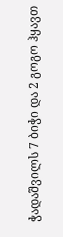ჭადაშვილს 7 ბიჭი და 2 გოგო ჰყავთ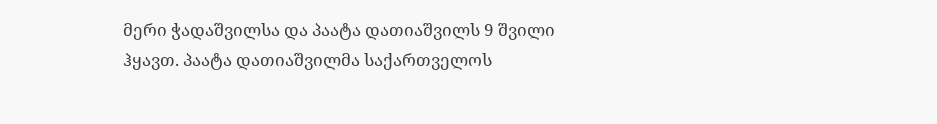მერი ჭადაშვილსა და პაატა დათიაშვილს 9 შვილი ჰყავთ. პაატა დათიაშვილმა საქართველოს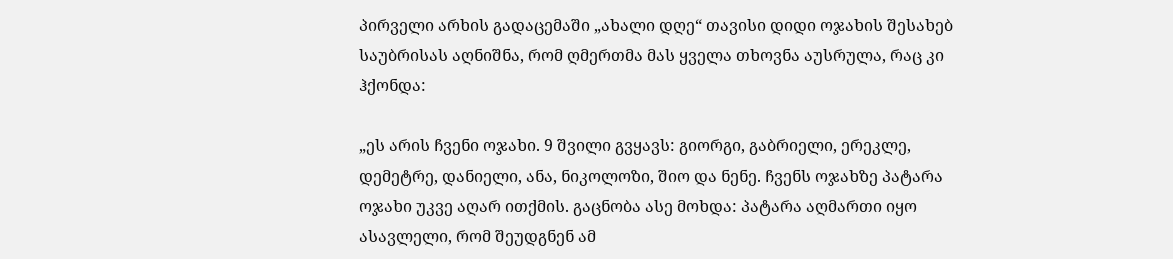პირველი არხის გადაცემაში „ახალი დღე“ თავისი დიდი ოჯახის შესახებ საუბრისას აღნიშნა, რომ ღმერთმა მას ყველა თხოვნა აუსრულა, რაც კი ჰქონდა:

„ეს არის ჩვენი ოჯახი. 9 შვილი გვყავს: გიორგი, გაბრიელი, ერეკლე, დემეტრე, დანიელი, ანა, ნიკოლოზი, შიო და ნენე. ჩვენს ოჯახზე პატარა ოჯახი უკვე აღარ ითქმის. გაცნობა ასე მოხდა: პატარა აღმართი იყო ასავლელი, რომ შეუდგნენ ამ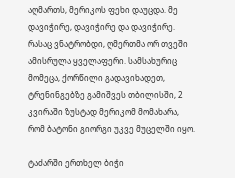აღმართს, მერიკოს ფეხი დაუცდა. მე დავიჭირე, დავიჭირე და დავიჭირე. რასაც ვნატრობდი, ღმერთმა ორ თვეში ამისრულა ყველაფერი. სამსახურიც მომეცა, ქორწილი გადავიხადეთ, ტრენინგებზე გამიშვეს თბილისში, 2 კვირაში ზუსტად მერიკომ მომახარა, რომ ბატონი გიორგი უკვე მუცელში იყო.

ტაძარში ერთხელ ბიჭი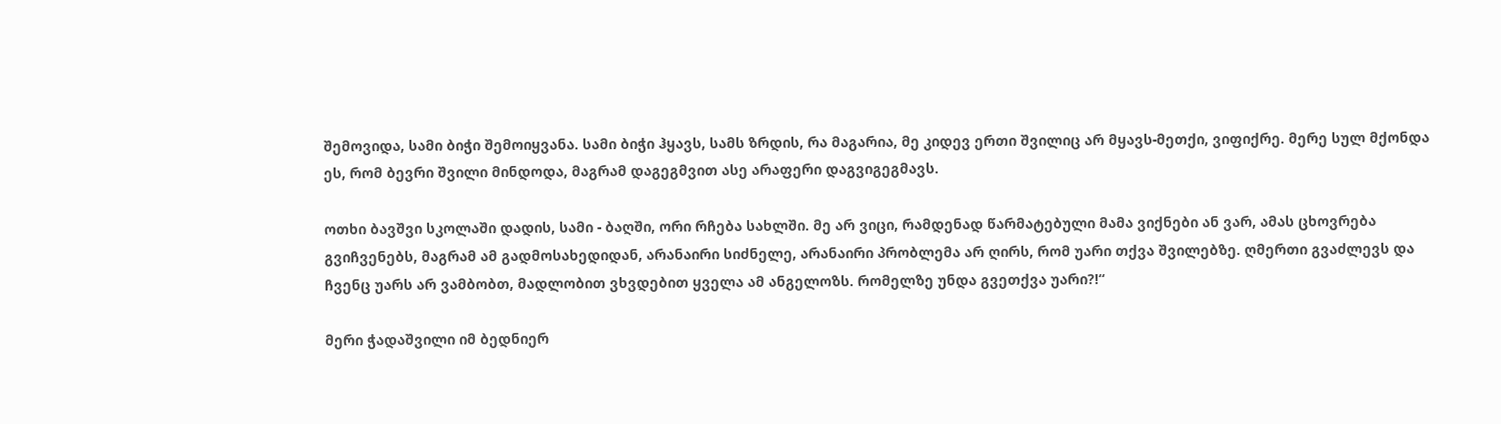შემოვიდა, სამი ბიჭი შემოიყვანა. სამი ბიჭი ჰყავს, სამს ზრდის, რა მაგარია, მე კიდევ ერთი შვილიც არ მყავს-მეთქი, ვიფიქრე. მერე სულ მქონდა ეს, რომ ბევრი შვილი მინდოდა, მაგრამ დაგეგმვით ასე არაფერი დაგვიგეგმავს.

ოთხი ბავშვი სკოლაში დადის, სამი - ბაღში, ორი რჩება სახლში. მე არ ვიცი, რამდენად წარმატებული მამა ვიქნები ან ვარ, ამას ცხოვრება გვიჩვენებს, მაგრამ ამ გადმოსახედიდან, არანაირი სიძნელე, არანაირი პრობლემა არ ღირს, რომ უარი თქვა შვილებზე. ღმერთი გვაძლევს და ჩვენც უარს არ ვამბობთ, მადლობით ვხვდებით ყველა ამ ანგელოზს. რომელზე უნდა გვეთქვა უარი?!“

მერი ჭადაშვილი იმ ბედნიერ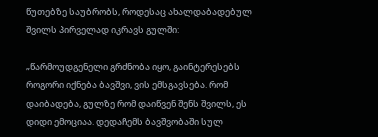წუთებზე საუბრობს, როდესაც ახალდაბადებულ შვილს პირველად იკრავს გულში:

„წარმოუდგენელი გრძნობა იყო, გაინტერესებს როგორი იქნება ბავშვი, ვის ემსგავსება. რომ დაიბადება, გულზე რომ დაიწვენ შენს შვილს, ეს დიდი ემოციაა. დედაჩემს ბავშვობაში სულ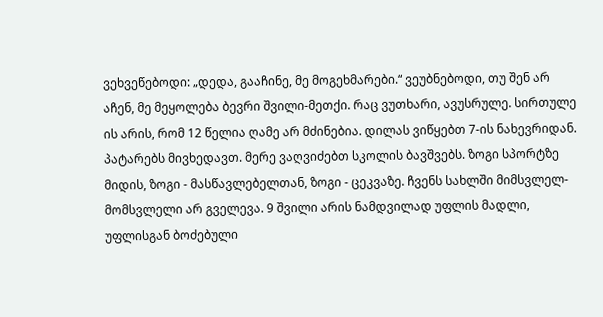ვეხვეწებოდი: „დედა, გააჩინე, მე მოგეხმარები.“ ვეუბნებოდი, თუ შენ არ აჩენ, მე მეყოლება ბევრი შვილი-მეთქი. რაც ვუთხარი, ავუსრულე. სირთულე ის არის, რომ 12 წელია ღამე არ მძინებია. დილას ვიწყებთ 7-ის ნახევრიდან. პატარებს მივხედავთ. მერე ვაღვიძებთ სკოლის ბავშვებს. ზოგი სპორტზე მიდის, ზოგი - მასწავლებელთან, ზოგი - ცეკვაზე. ჩვენს სახლში მიმსვლელ-მომსვლელი არ გველევა. 9 შვილი არის ნამდვილად უფლის მადლი, უფლისგან ბოძებული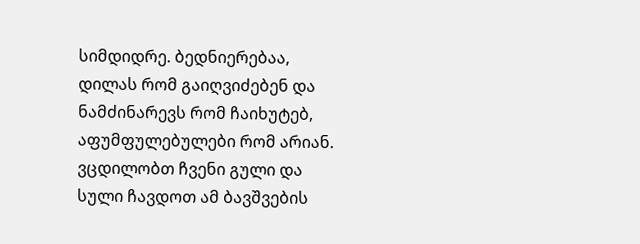სიმდიდრე. ბედნიერებაა, დილას რომ გაიღვიძებენ და ნამძინარევს რომ ჩაიხუტებ, აფუმფულებულები რომ არიან. ვცდილობთ ჩვენი გული და სული ჩავდოთ ამ ბავშვების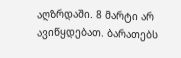აღზრდაში. 8 მარტი არ ავიწყდებათ. ბარათებს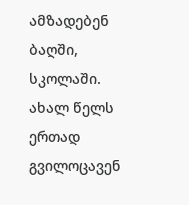ამზადებენ ბაღში, სკოლაში. ახალ წელს ერთად გვილოცავენ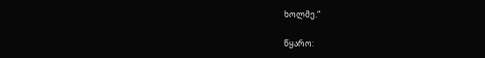ხოლმე.“

წყარო: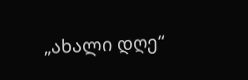„ახალი დღე“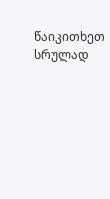წაიკითხეთ სრულად